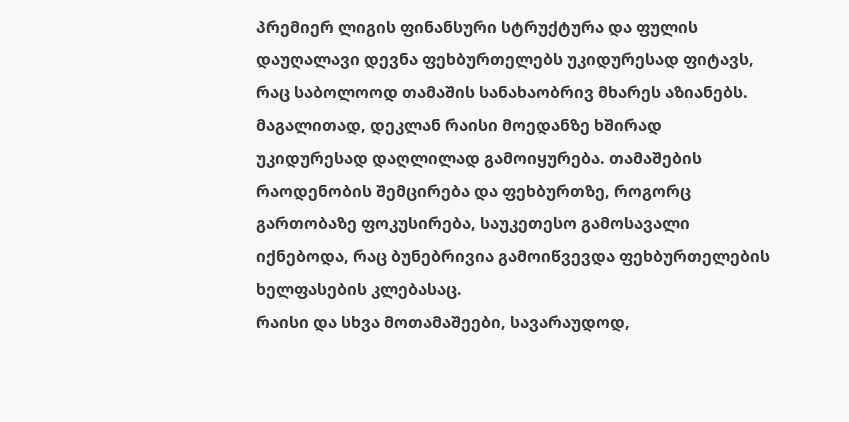პრემიერ ლიგის ფინანსური სტრუქტურა და ფულის დაუღალავი დევნა ფეხბურთელებს უკიდურესად ფიტავს, რაც საბოლოოდ თამაშის სანახაობრივ მხარეს აზიანებს.
მაგალითად, დეკლან რაისი მოედანზე ხშირად უკიდურესად დაღლილად გამოიყურება. თამაშების რაოდენობის შემცირება და ფეხბურთზე, როგორც გართობაზე ფოკუსირება, საუკეთესო გამოსავალი იქნებოდა, რაც ბუნებრივია გამოიწვევდა ფეხბურთელების ხელფასების კლებასაც.
რაისი და სხვა მოთამაშეები, სავარაუდოდ,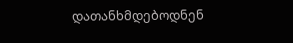დათანხმდებოდნენ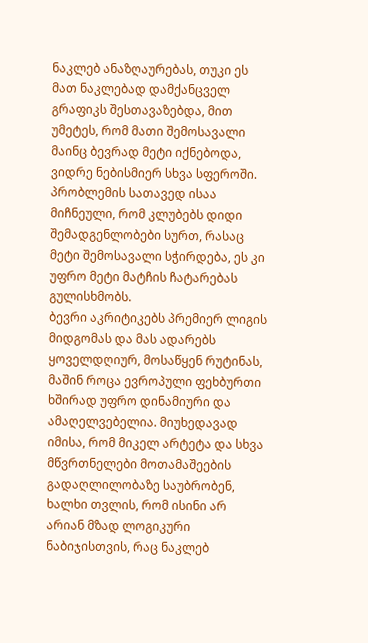ნაკლებ ანაზღაურებას, თუკი ეს მათ ნაკლებად დამქანცველ გრაფიკს შესთავაზებდა, მით უმეტეს, რომ მათი შემოსავალი მაინც ბევრად მეტი იქნებოდა, ვიდრე ნებისმიერ სხვა სფეროში. პრობლემის სათავედ ისაა მიჩნეული, რომ კლუბებს დიდი შემადგენლობები სურთ, რასაც მეტი შემოსავალი სჭირდება, ეს კი უფრო მეტი მატჩის ჩატარებას გულისხმობს.
ბევრი აკრიტიკებს პრემიერ ლიგის მიდგომას და მას ადარებს ყოველდღიურ, მოსაწყენ რუტინას, მაშინ როცა ევროპული ფეხბურთი ხშირად უფრო დინამიური და ამაღელვებელია. მიუხედავად იმისა, რომ მიკელ არტეტა და სხვა მწვრთნელები მოთამაშეების გადაღლილობაზე საუბრობენ, ხალხი თვლის, რომ ისინი არ არიან მზად ლოგიკური ნაბიჯისთვის, რაც ნაკლებ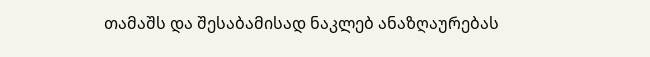თამაშს და შესაბამისად ნაკლებ ანაზღაურებას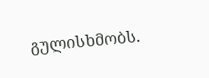გულისხმობს.